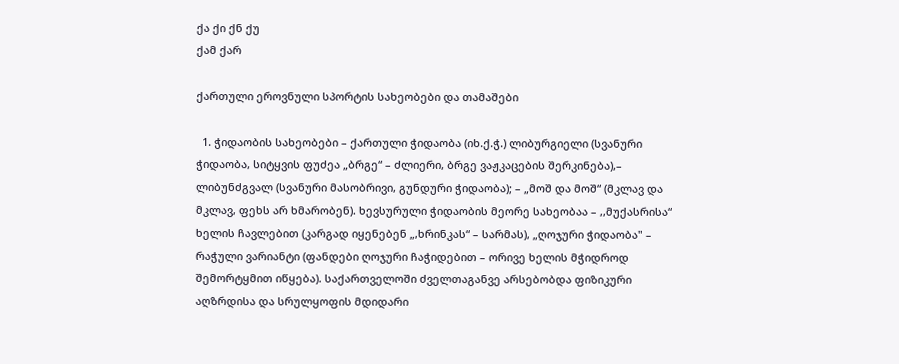ქა ქი ქნ ქუ
ქამ ქარ

ქართული ეროვნული სპორტის სახეობები და თამაშები

  1. ჭიდაობის სახეობები – ქართული ჭიდაობა (იხ.ქ.ჭ.) ლიბურგიელი (სვანური ჭიდაობა, სიტყვის ფუძეა „ბრგე“ – ძლიერი, ბრგე ვაჟკაცების შერკინება),– ლიბუნძგვალ (სვანური მასობრივი, გუნდური ჭიდაობა); – „მოშ და მოშ“ (მკლავ და მკლავ, ფეხს არ ხმარობენ). ხევსურული ჭიდაობის მეორე სახეობაა – ,,მუქასრისა“ ხელის ჩავლებით (კარგად იყენებენ „,ხრინკას“ – სარმას), „ღოჯური ჭიდაობა" – რაჭული ვარიანტი (ფანდები ღოჯური ჩაჭიდებით – ორივე ხელის მჭიდროდ შემორტყმით იწყება). საქართველოში ძველთაგანვე არსებობდა ფიზიკური აღზრდისა და სრულყოფის მდიდარი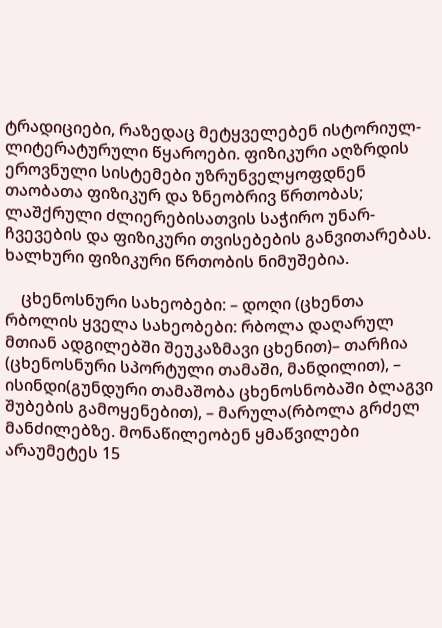ტრადიციები, რაზედაც მეტყველებენ ისტორიულ-ლიტერატურული წყაროები. ფიზიკური აღზრდის ეროვნული სისტემები უზრუნველყოფდნენ თაობათა ფიზიკურ და ზნეობრივ წრთობას; ლაშქრული ძლიერებისათვის საჭირო უნარ-ჩვევების და ფიზიკური თვისებების განვითარებას. ხალხური ფიზიკური წრთობის ნიმუშებია.

    ცხენოსნური სახეობები: – დოღი (ცხენთა რბოლის ყველა სახეობები: რბოლა დაღარულ მთიან ადგილებში შეუკაზმავი ცხენით)– თარჩია (ცხენოსნური სპორტული თამაში, მანდილით), – ისინდი(გუნდური თამაშობა ცხენოსნობაში ბლაგვი შუბების გამოყენებით), – მარულა(რბოლა გრძელ მანძილებზე. მონაწილეობენ ყმაწვილები არაუმეტეს 15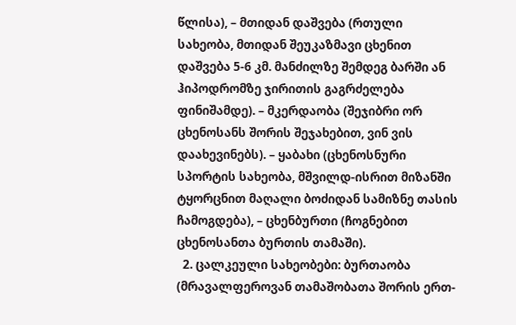წლისა), – მთიდან დაშვება (რთული სახეობა, მთიდან შეუკაზმავი ცხენით დაშვება 5-6 კმ. მანძილზე შემდეგ ბარში ან ჰიპოდრომზე ჯირითის გაგრძელება ფინიშამდე). – მკერდაობა (შეჯიბრი ორ ცხენოსანს შორის შეჯახებით, ვინ ვის დაახევინებს). – ყაბახი (ცხენოსნური სპორტის სახეობა, მშვილდ-ისრით მიზანში ტყორცნით მაღალი ბოძიდან სამიზნე თასის ჩამოგდება), – ცხენბურთი (ჩოგნებით ცხენოსანთა ბურთის თამაში).
  2. ცალკეული სახეობები: ბურთაობა (მრავალფეროვან თამაშობათა შორის ერთ-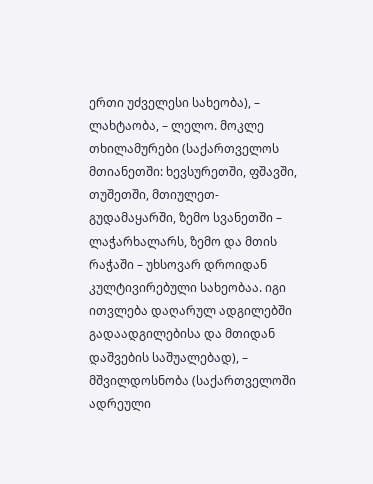ერთი უძველესი სახეობა), – ლახტაობა, – ლელო. მოკლე თხილამურები (საქართველოს მთიანეთში: ხევსურეთში, ფშავში, თუშეთში, მთიულეთ-გუდამაყარში, ზემო სვანეთში – ლაჭარხალარს, ზემო და მთის რაჭაში – უხსოვარ დროიდან კულტივირებული სახეობაა. იგი ითვლება დაღარულ ადგილებში გადაადგილებისა და მთიდან დაშვების საშუალებად), – მშვილდოსნობა (საქართველოში ადრეული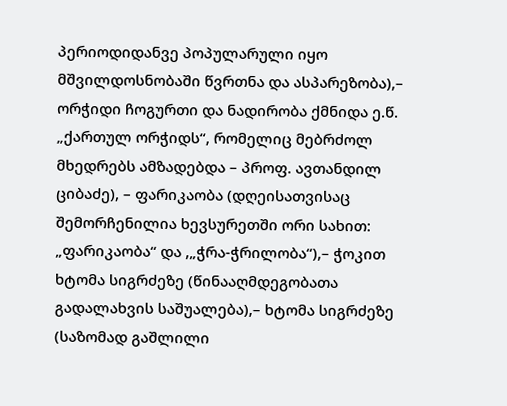პერიოდიდანვე პოპულარული იყო მშვილდოსნობაში წვრთნა და ასპარეზობა),– ორჭიდი ჩოგურთი და ნადირობა ქმნიდა ე.წ. „ქართულ ორჭიდს“, რომელიც მებრძოლ მხედრებს ამზადებდა – პროფ. ავთანდილ ციბაძე), – ფარიკაობა (დღეისათვისაც შემორჩენილია ხევსურეთში ორი სახით: „ფარიკაობა“ და ,„ჭრა-ჭრილობა“),– ჭოკით ხტომა სიგრძეზე (წინააღმდეგობათა გადალახვის საშუალება),– ხტომა სიგრძეზე (საზომად გაშლილი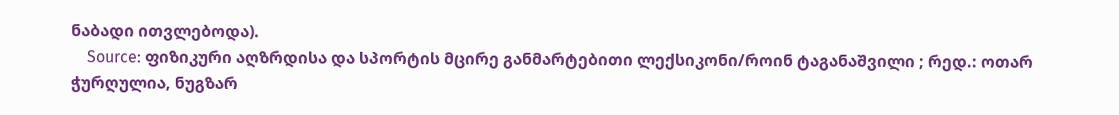ნაბადი ითვლებოდა).
    Source: ფიზიკური აღზრდისა და სპორტის მცირე განმარტებითი ლექსიკონი/როინ ტაგანაშვილი ; რედ.: ოთარ ჭურღულია, ნუგზარ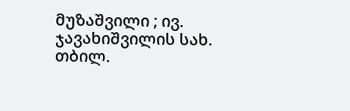მუზაშვილი ; ივ. ჯავახიშვილის სახ. თბილ.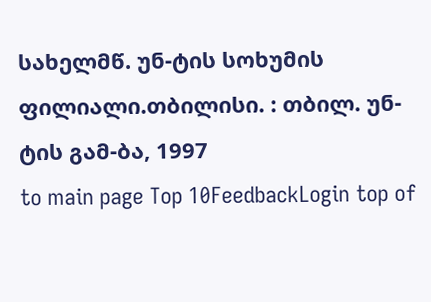სახელმწ. უნ-ტის სოხუმის ფილიალი.თბილისი. : თბილ. უნ-ტის გამ-ბა, 1997
to main page Top 10FeedbackLogin top of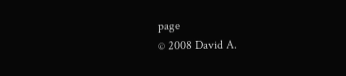page
© 2008 David A.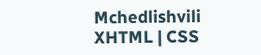Mchedlishvili XHTML | CSS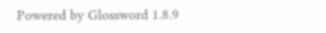Powered by Glossword 1.8.9